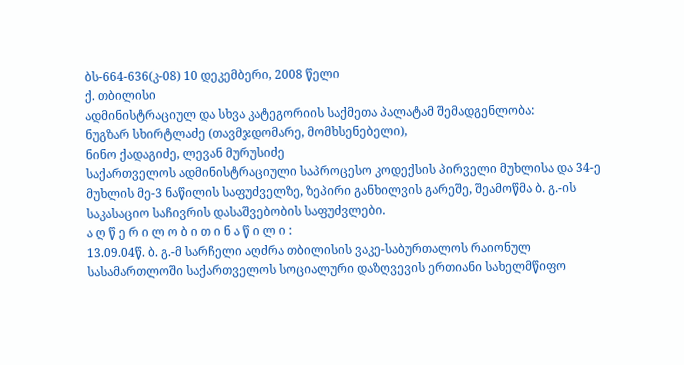ბს-664-636(კ-08) 10 დეკემბერი, 2008 წელი
ქ. თბილისი
ადმინისტრაციულ და სხვა კატეგორიის საქმეთა პალატამ შემადგენლობა:
ნუგზარ სხირტლაძე (თავმჯდომარე, მომხსენებელი),
ნინო ქადაგიძე, ლევან მურუსიძე
საქართველოს ადმინისტრაციული საპროცესო კოდექსის პირველი მუხლისა და 34-ე მუხლის მე-3 ნაწილის საფუძველზე, ზეპირი განხილვის გარეშე, შეამოწმა ბ. გ.-ის საკასაციო საჩივრის დასაშვებობის საფუძვლები.
ა ღ წ ე რ ი ლ ო ბ ი თ ი ნ ა წ ი ლ ი :
13.09.04წ. ბ. გ.-მ სარჩელი აღძრა თბილისის ვაკე-საბურთალოს რაიონულ სასამართლოში საქართველოს სოციალური დაზღვევის ერთიანი სახელმწიფო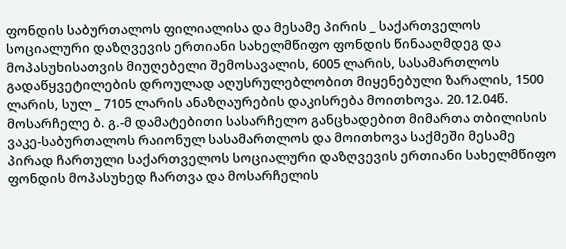ფონდის საბურთალოს ფილიალისა და მესამე პირის _ საქართველოს სოციალური დაზღვევის ერთიანი სახელმწიფო ფონდის წინააღმდეგ და მოპასუხისათვის მიუღებელი შემოსავალის, 6005 ლარის, სასამართლოს გადაწყვეტილების დროულად აღუსრულებლობით მიყენებული ზარალის, 1500 ლარის, სულ _ 7105 ლარის ანაზღაურების დაკისრება მოითხოვა. 20.12.04წ. მოსარჩელე ბ. გ.-მ დამატებითი სასარჩელო განცხადებით მიმართა თბილისის ვაკე-საბურთალოს რაიონულ სასამართლოს და მოითხოვა საქმეში მესამე პირად ჩართული საქართველოს სოციალური დაზღვევის ერთიანი სახელმწიფო ფონდის მოპასუხედ ჩართვა და მოსარჩელის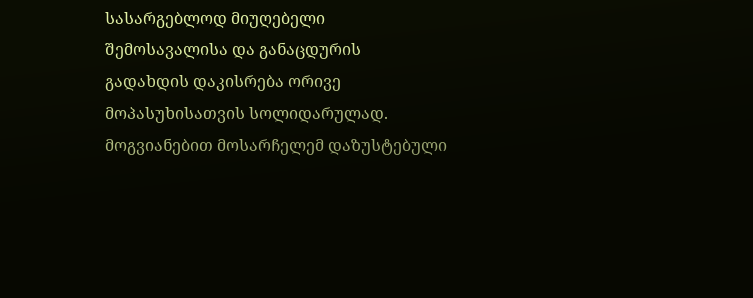სასარგებლოდ მიუღებელი შემოსავალისა და განაცდურის გადახდის დაკისრება ორივე მოპასუხისათვის სოლიდარულად. მოგვიანებით მოსარჩელემ დაზუსტებული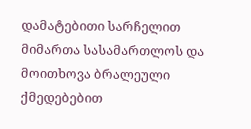დამატებითი სარჩელით მიმართა სასამართლოს და მოითხოვა ბრალეული ქმედებებით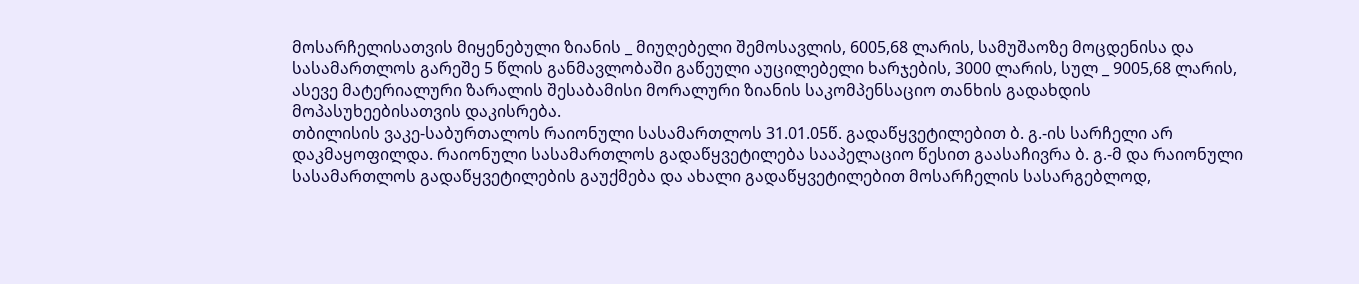მოსარჩელისათვის მიყენებული ზიანის _ მიუღებელი შემოსავლის, 6005,68 ლარის, სამუშაოზე მოცდენისა და სასამართლოს გარეშე 5 წლის განმავლობაში გაწეული აუცილებელი ხარჯების, 3000 ლარის, სულ _ 9005,68 ლარის, ასევე მატერიალური ზარალის შესაბამისი მორალური ზიანის საკომპენსაციო თანხის გადახდის მოპასუხეებისათვის დაკისრება.
თბილისის ვაკე-საბურთალოს რაიონული სასამართლოს 31.01.05წ. გადაწყვეტილებით ბ. გ.-ის სარჩელი არ დაკმაყოფილდა. რაიონული სასამართლოს გადაწყვეტილება სააპელაციო წესით გაასაჩივრა ბ. გ.-მ და რაიონული სასამართლოს გადაწყვეტილების გაუქმება და ახალი გადაწყვეტილებით მოსარჩელის სასარგებლოდ,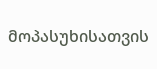მოპასუხისათვის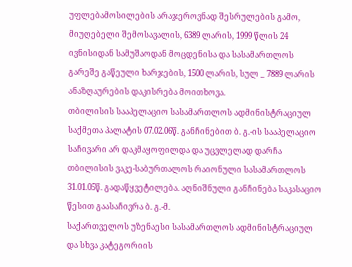უფლებამოსილების არაჯეროვნად შესრულების გამო, მიუღებელი შემოსავალის, 6389 ლარის, 1999 წლის 24 ივნისიდან სამუშაოდან მოცდენისა და სასამართლოს გარეშე გაწეული ხარჯების, 1500 ლარის, სულ _ 7889 ლარის ანაზღაურების დაკისრება მოითხოვა.
თბილისის სააპელაციო სასამართლოს ადმინისტრაციულ საქმეთა პალატის 07.02.06წ. განჩინებით ბ. გ.-ის სააპელაციო საჩივარი არ დაკმაყოფილდა და უცვლელად დარჩა თბილისის ვაკე-საბურთალოს რაიონული სასამართლოს 31.01.05წ. გადაწყვეტილება. აღნიშნული განჩინება საკასაციო წესით გაასაჩივრა ბ. გ.-მ.
საქართველოს უზენაესი სასამართლოს ადმინისტრაციულ და სხვა კატეგორიის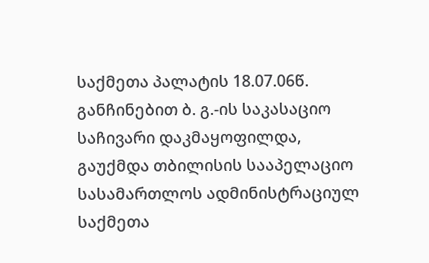საქმეთა პალატის 18.07.06წ. განჩინებით ბ. გ.-ის საკასაციო საჩივარი დაკმაყოფილდა, გაუქმდა თბილისის სააპელაციო სასამართლოს ადმინისტრაციულ საქმეთა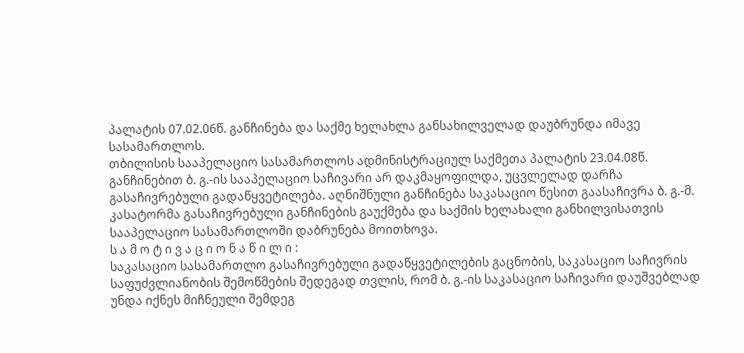პალატის 07.02.06წ. განჩინება და საქმე ხელახლა განსახილველად დაუბრუნდა იმავე სასამართლოს.
თბილისის სააპელაციო სასამართლოს ადმინისტრაციულ საქმეთა პალატის 23.04.08წ. განჩინებით ბ. გ.-ის სააპელაციო საჩივარი არ დაკმაყოფილდა, უცვლელად დარჩა გასაჩივრებული გადაწყვეტილება. აღნიშნული განჩინება საკასაციო წესით გაასაჩივრა ბ. გ.-მ. კასატორმა გასაჩივრებული განჩინების გაუქმება და საქმის ხელახალი განხილვისათვის სააპელაციო სასამართლოში დაბრუნება მოითხოვა.
ს ა მ ო ტ ი ვ ა ც ი ო ნ ა წ ი ლ ი :
საკასაციო სასამართლო გასაჩივრებული გადაწყვეტილების გაცნობის, საკასაციო საჩივრის საფუძვლიანობის შემოწმების შედეგად თვლის, რომ ბ. გ.-ის საკასაციო საჩივარი დაუშვებლად უნდა იქნეს მიჩნეული შემდეგ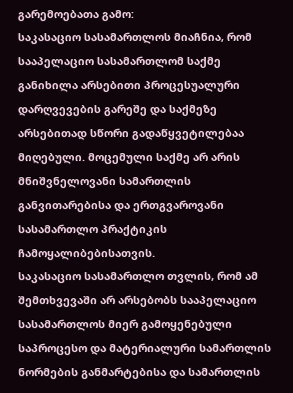გარემოებათა გამო:
საკასაციო სასამართლოს მიაჩნია, რომ სააპელაციო სასამართლომ საქმე განიხილა არსებითი პროცესუალური დარღვევების გარეშე და საქმეზე არსებითად სწორი გადაწყვეტილებაა მიღებული. მოცემული საქმე არ არის მნიშვნელოვანი სამართლის განვითარებისა და ერთგვაროვანი სასამართლო პრაქტიკის ჩამოყალიბებისათვის.
საკასაციო სასამართლო თვლის, რომ ამ შემთხვევაში არ არსებობს სააპელაციო სასამართლოს მიერ გამოყენებული საპროცესო და მატერიალური სამართლის ნორმების განმარტებისა და სამართლის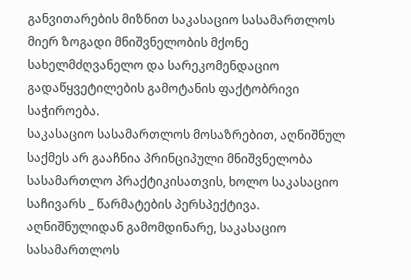განვითარების მიზნით საკასაციო სასამართლოს მიერ ზოგადი მნიშვნელობის მქონე სახელმძღვანელო და სარეკომენდაციო გადაწყვეტილების გამოტანის ფაქტობრივი საჭიროება.
საკასაციო სასამართლოს მოსაზრებით, აღნიშნულ საქმეს არ გააჩნია პრინციპული მნიშვნელობა სასამართლო პრაქტიკისათვის, ხოლო საკასაციო საჩივარს _ წარმატების პერსპექტივა.
აღნიშნულიდან გამომდინარე, საკასაციო სასამართლოს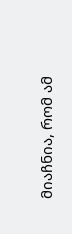მიაჩნია, რომ ამ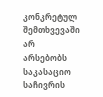კონკრეტულ შემთხვევაში არ არსებობს საკასაციო საჩივრის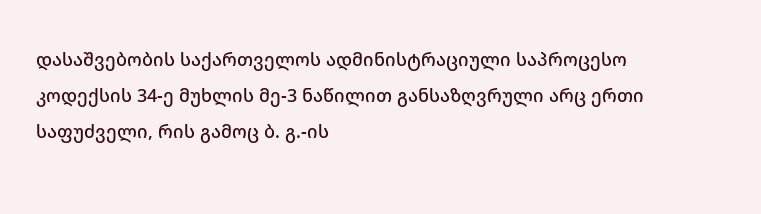დასაშვებობის საქართველოს ადმინისტრაციული საპროცესო კოდექსის 34-ე მუხლის მე-3 ნაწილით განსაზღვრული არც ერთი საფუძველი, რის გამოც ბ. გ.-ის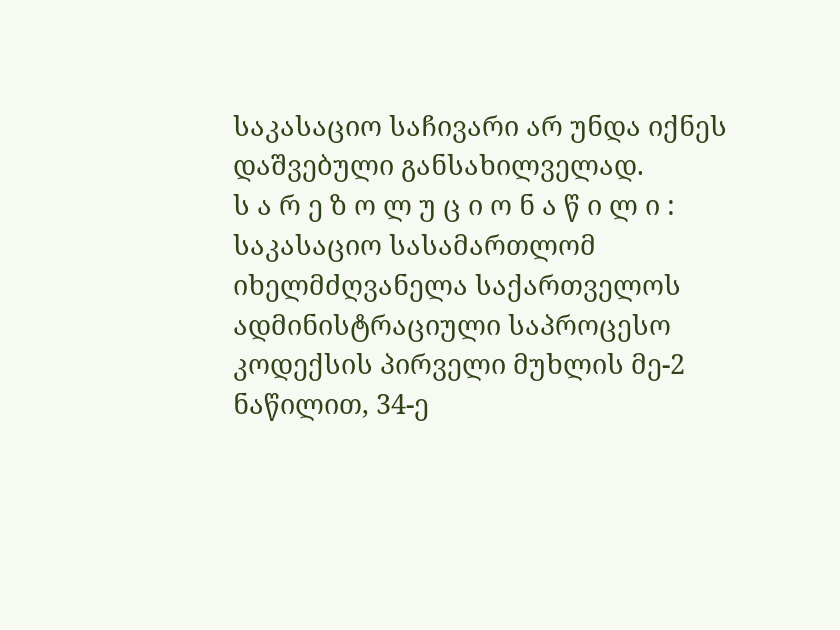საკასაციო საჩივარი არ უნდა იქნეს დაშვებული განსახილველად.
ს ა რ ე ზ ო ლ უ ც ი ო ნ ა წ ი ლ ი :
საკასაციო სასამართლომ იხელმძღვანელა საქართველოს ადმინისტრაციული საპროცესო კოდექსის პირველი მუხლის მე-2 ნაწილით, 34-ე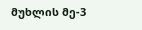მუხლის მე-3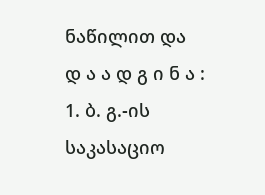ნაწილით და
დ ა ა დ გ ი ნ ა :
1. ბ. გ.-ის საკასაციო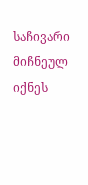საჩივარი მიჩნეულ იქნეს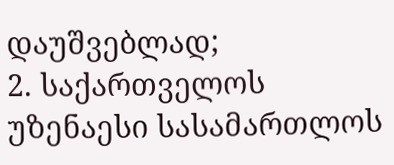დაუშვებლად;
2. საქართველოს უზენაესი სასამართლოს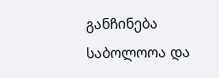განჩინება საბოლოოა და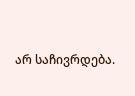არ საჩივრდება.